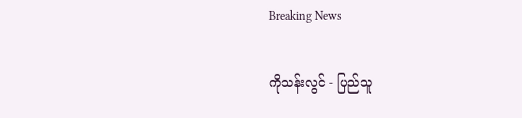Breaking News

ကိုသန်းလွင် - ပြည်သူ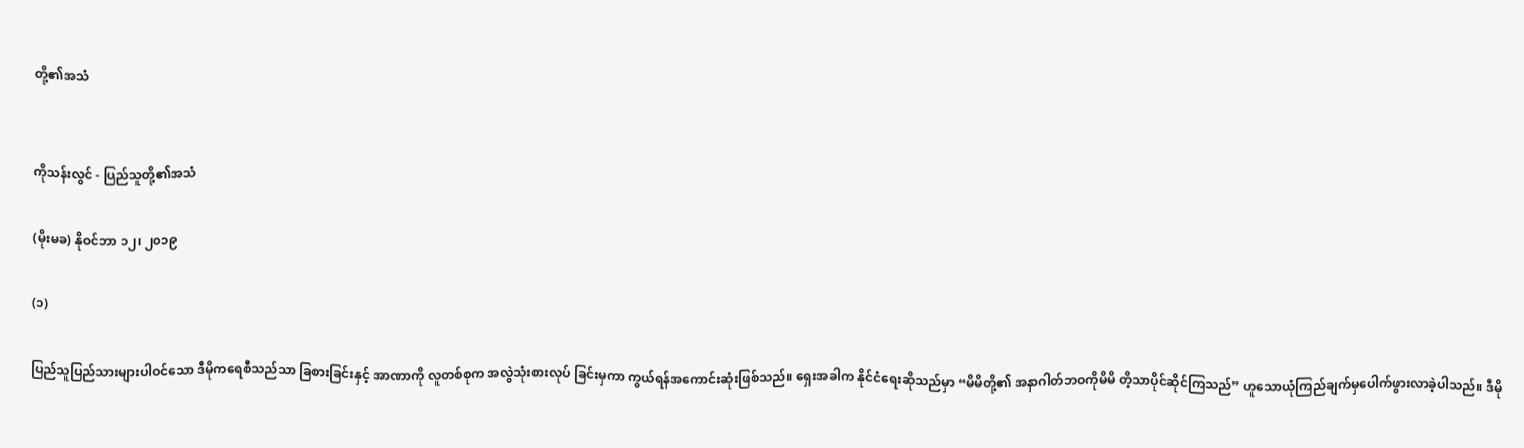တို့၏အသံ


ကိုသန်းလွင် - ပြည်သူတို့၏အသံ

(မိုးမခ) နိုဝင်ဘာ ၁၂၊ ၂၀၁၉

(၁)

ပြည်သူပြည်သားများပါဝင်သော ဒီမိုကရေစီသည်သာ ခြစားခြင်းနှင့် အာဏာကို လူတစ်စုက အလွဲသုံးစားလုပ် ခြင်းမှကာ ကွယ်ရန်အကောင်းဆုံးဖြစ်သည်။ ရှေးအခါက နိုင်ငံရေးဆိုသည်မှာ “မိမိတို့၏ အနာဂါတ်ဘဝကိုမိမိ တိ့သာပိုင်ဆိုင်ကြသည်” ဟူသောယုံကြည်ချက်မှပေါက်ဖွားလာခဲ့ပါသည်။ ဒီမို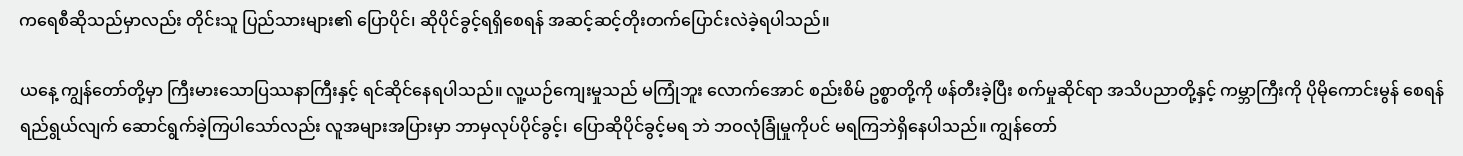ကရေစီဆိုသည်မှာလည်း တိုင်းသူ ပြည်သားများ၏ ပြောပိုင်၊ ဆိုပိုင်ခွင့်ရရှိစေရန် အဆင့်ဆင့်တိုးတက်ပြောင်းလဲခဲ့ရပါသည်။

ယနေ့ ကျွန်တော်တို့မှာ ကြီးမားသောပြဿနာကြီးနှင့် ရင်ဆိုင်နေရပါသည်။ လူ့ယဉ်ကျေးမှုသည် မကြုံဘူး လောက်အောင် စည်းစိမ် ဥစ္စာတို့ကို ဖန်တီးခဲ့ပြီး စက်မှုဆိုင်ရာ အသိပညာတို့နှင့် ကမ္ဘာကြီးကို ပိုမိုကောင်းမွန် စေရန် ရည်ရွယ်လျက် ဆောင်ရွက်ခဲ့ကြပါသော်လည်း လူအများအပြားမှာ ဘာမှလုပ်ပိုင်ခွင့်၊ ပြောဆိုပိုင်ခွင့်မရ ဘဲ ဘဝလုံခြုံမှုကိုပင် မရကြဘဲရှိနေပါသည်။ ကျွန်တော်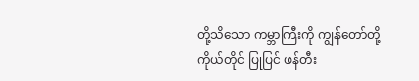တို့သိသော ကမ္ဘာကြီးကို ကျွန်တော်တို့ကိုယ်တိုင် ပြုပြင် ဖန်တီး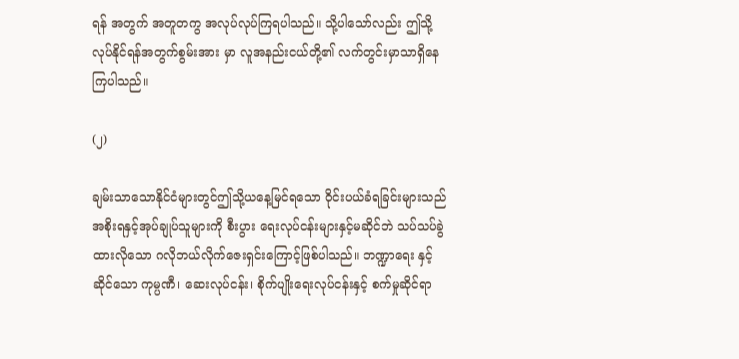ရန် အတွက် အတူတကွ အလုပ်လုပ်ကြရပါသည်။ သို့ပါသော်လည်း ဤသို့လုပ်နိုင်ရန်အတွက်စွမ်းအား မှာ လူအနည်းငယ်တို့၏ လက်တွင်းမှာသာရှိနေကြပါသည်။

(၂)

ချမ်းသာသောနိုင်ငံများတွင်ဤသို့ယနေ့မြင်ရသော ဝိုင်းပယ်ခံရခြင်းများသည် အစိုးရနှင့်အုပ်ချုပ်သူများကို စီးပွား ရေးလုပ်ငန်းများနှင့်မဆိုင်ဘဲ သပ်သပ်ခွဲထားလိုသော ဂလိုဘယ်လိုက်ဇေးရှင်းကြောင့်ဖြစ်ပါသည်။ ဘဏ္ဍာရေး နှင့်ဆိုင်သော ကုမ္ပဏီ၊ ဆေးလုပ်ငန်း၊ စိုက်ပျိုးရေးလုပ်ငန်းနှင့် စက်မှုဆိုင်ရာ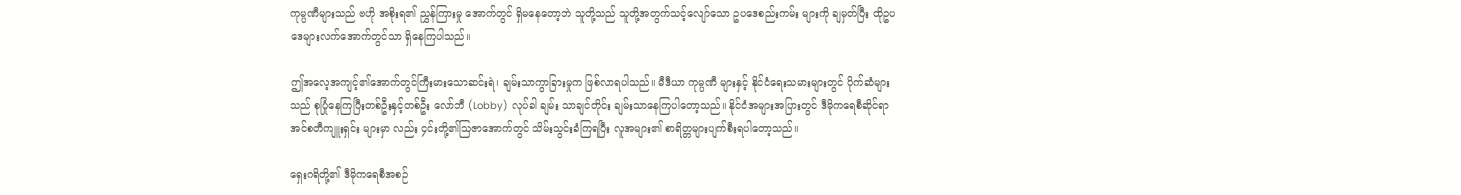ကုမ္ပဏီများသည် ဗဟို အစိုးရ၏ ညွှန်ကြားမှု အောက်တွင် ရှိမနေတော့ဘဲ သူတို့သည် သူတို့အတွက်သင့်လျော်သော ဥပဒေစည်းကမ်း များကို ချမှတ်ပြီး ထိုဥပဒေများလက်အောက်တွင်သာ ရှိနေကြပါသည်။

ဤအလေ့အကျင့်၏အောက်တွင်ကြီးမားသောဆင်းရဲ၊ ချမ်းသာကွာခြားမှုက ဖြစ်လာရပါသည်။ မီဒီယာ ကုမ္ပဏီ များနှင့် နိုင်ငံရေးသမားများတွင် ပိုက်ဆံများသည် စုပြုံနေကြပြီးတစ်ဦးနှင့်တစ်ဦး လော်ဘီ (Lobby) လုပ်ခါ ချမ်း သာချင်တိုင်း ချမ်းသာနေကြပါတော့သည်။ နိုင်ငံအများအပြားတွင် ဒီမိုကရေစီဆိုင်ရာ အင်စတီကျူးရှင်း များမှာ လည်း ၄င်းတို့၏သြဇာအောက်တွင် သိမ်းသွင်းခံကြရပြီး လူအများ၏ စာရိတ္တများပျက်စီးရပါတော့သည်။

ရှေးဂရိတို့၏ ဒီမိုကရေစီအစဉ်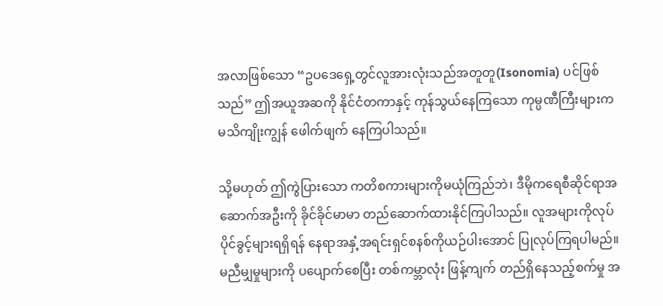အလာဖြစ်သော “ဥပဒေရှေ့တွင်လူအားလုံးသည်အတူတူ(Isonomia) ပင်ဖြစ် သည်” ဤအယူအဆကို နိုင်ငံတကာနှင့် ကုန်သွယ်နေကြသော ကုမ္ပဏီကြီးများက မသိကျိုးကျွန် ဖေါက်ဖျက် နေကြပါသည်။

သို့မဟုတ် ဤကွဲပြားသော ကတိစကားများကိုမယုံကြည်ဘဲ၊ ဒီမိုကရေစီဆိုင်ရာအဆောက်အဦးကို ခိုင်ခိုင်မာမာ တည်ဆောက်ထားနိုင်ကြပါသည်။ လူအများကိုလုပ်ပိုင်ခွင့်များရရှိရန် နေရာအနှံ့အရင်းရှင်စနစ်ကိုယဉ်ပါးအောင် ပြုလုပ်ကြရပါမည်။ မညီမျှမှုများကို ပပျောက်စေပြီး တစ်ကမ္ဘာလုံး ဖြန့်ကျက် တည်ရှိနေသည့်စက်မှု အ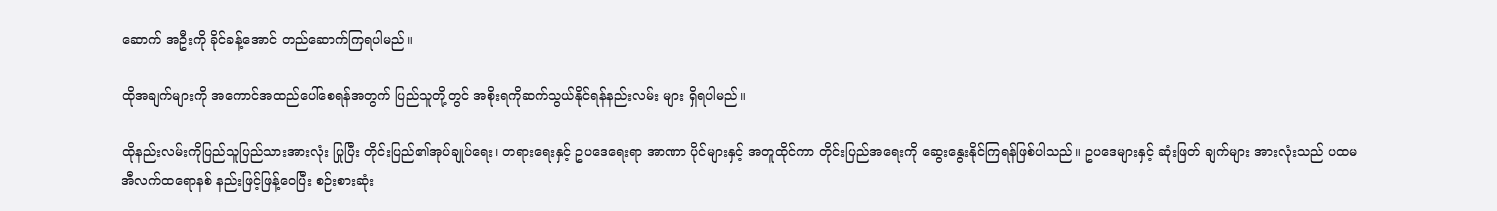ဆောက် အဦးကို ခိုင်ခန့်အောင် တည်ဆောက်ကြရပါမည်။

ထိုအချက်များကို အကောင်အထည်ပေါ်စေရန်အတွက် ပြည်သူတို့တွင် အစိုးရကိုဆက်သွယ်နိုင်ရန်နည်းလမ်း များ ရှိရပါမည်။

ထိုနည်းလမ်းကိုပြည်သူပြည်သားအားလုံး ပြုပြီး တိုင်းပြည်၏အုပ်ချုပ်ရေး၊ တရားရေးနှင့် ဥပဒေရေးရာ အာဏာ ပိုင်များနှင့် အတူထိုင်ကာ တိုင်းပြည်အရေးကို ဆွေးနွေးနိုင်ကြရန်ဖြစ်ပါသည်။ ဥပဒေများနှင့် ဆုံးဖြတ် ချက်များ အားလုံးသည် ပထမ အီလက်ထရောနစ် နည်းဖြင့်ဖြန့်ဝေပြီး စဉ်းစားဆုံး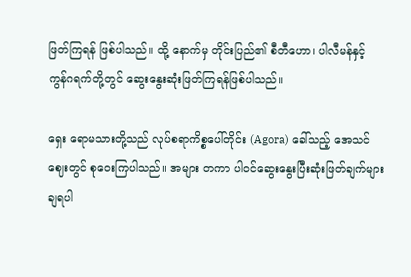ဖြတ်ကြရန် ဖြစ်ပါသည်။ ထို့ နောက်မှ တိုင်းပြည်၏ စီတီဟော၊ ပါလီမန်နှင့် ကွန်ဂရက်တို့တွင် ဆွေးနွေးဆုံးဖြတ်ကြရန်ဖြစ်ပါသည်။

ရှေး ရောမသားတို့သည် လုပ်စရာကိစ္စပေါ်တိုင်း (Agora) ခေါ်သည့် အေသင်ဈေးတွင် စုဝေးကြပါသည်။ အများ တကာ ပါဝင်ဆွေးနွေးပြီးဆုံးဖြတ်ချက်များချရပါ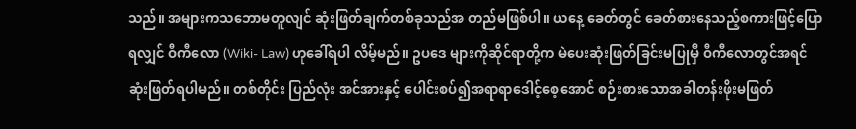သည်။ အများကသဘောမတူလျင် ဆုံးဖြတ်ချက်တစ်ခုသည်အ တည်မဖြစ်ပါ။ ယနေ့ ခေတ်တွင် ခေတ်စားနေသည့်စကားဖြင့်ပြောရလျှင် ဝီကီလော (Wiki- Law) ဟုခေါ်ရပါ လိမ့်မည်။ ဥပဒေ များကိုဆိုင်ရာတို့က မဲပေးဆုံးဖြတ်ခြင်းမပြုမှီ ဝီကီလောတွင်အရင်ဆုံးဖြတ်ရပါမည်။ တစ်တိုင်း ပြည်လုံး အင်အားနှင့် ပေါင်းစပ်၍အရာရာဒေါင့်စေ့အောင် စဉ်းစားသောအခါတန်းဖိုးမဖြတ်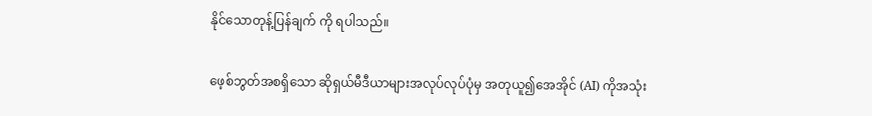နိုင်သောတုန့်ပြန်ချက် ကို ရပါသည်။

ဖေ့စ်ဘွတ်အစရှိသော ဆိုရှယ်မီဒီယာများအလုပ်လုပ်ပုံမှ အတုယူ၍အေအိုင် (AI) ကိုအသုံး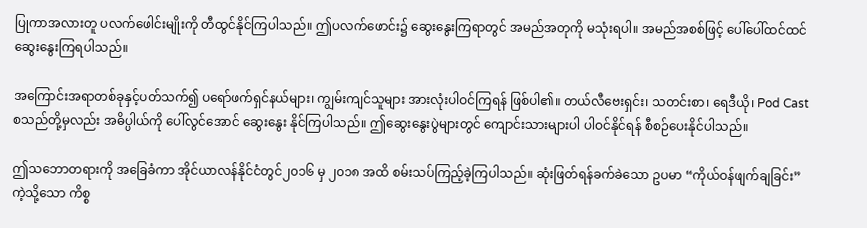ပြုကာအလားတူ ပလက်ဖေါင်းမျိုးကို တီထွင်နိုင်ကြပါသည်။ ဤပလက်ဖောင်း၌ ဆွေးနွေးကြရာတွင် အမည်အတုကို မသုံးရပါ။ အမည်အစစ်ဖြင့် ပေါ်ပေါ်ထင်ထင် ဆွေးနွေးကြရပါသည်။

အကြောင်းအရာတစ်ခုနှင့်ပတ်သက်၍ ပရော်ဖက်ရှင်နယ်များ၊ ကျွမ်းကျင်သူများ အားလုံးပါဝင်ကြရန် ဖြစ်ပါ၏။ တယ်လီဗေးရှင်း၊ သတင်းစာ၊ ရေဒီယို၊ Pod Cast စသည်တို့မှလည်း အဓိပ္ပါယ်ကို ပေါ်လွင်အောင် ဆွေးနွေး နိုင်ကြပါသည်။ ဤဆွေးနွေးပွဲများတွင် ကျောင်းသားများပါ ပါဝင်နိုင်ရန် စီစဉ်ပေးနိုင်ပါသည်။

ဤသဘောတရားကို အခြေခံကာ အိုင်ယာလန်နိုင်ငံတွင်၂၀၁၆ မှ ၂၀၁၈ အထိ စမ်းသပ်ကြည့်ခဲ့ကြပါသည်။ ဆုံးဖြတ်ရန်ခက်ခဲသော ဥပမာ “ကိုယ်ဝန်ဖျက်ချခြင်း” ကဲ့သို့သော ကိစ္စ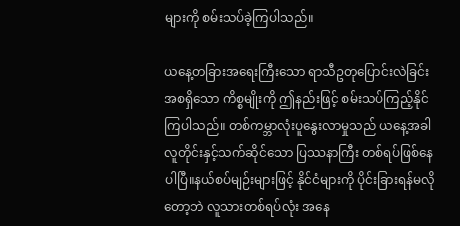များကို စမ်းသပ်ခဲ့ကြပါသည်။

ယနေ့တခြားအရေးကြီးသော ရာသီဥတုပြောင်းလဲခြင်း အစရှိသော ကိစ္စမျိုးကို ဤနည်းဖြင့် စမ်းသပ်ကြည့်နိုင် ကြပါသည်။ တစ်ကမ္ဘာလုံးပူနွေးလာမှုသည် ယနေ့အခါ လူတိုင်းနှင့်သက်ဆိုင်သော ပြဿနာကြီး တစ်ရပ်ဖြစ်နေ ပါပြီ။နယ်စပ်မျဉ်းများဖြင့် နိုင်ငံများကို ပိုင်းခြားရန်မလိုတော့ဘဲ လူသားတစ်ရပ်လုံး အနေ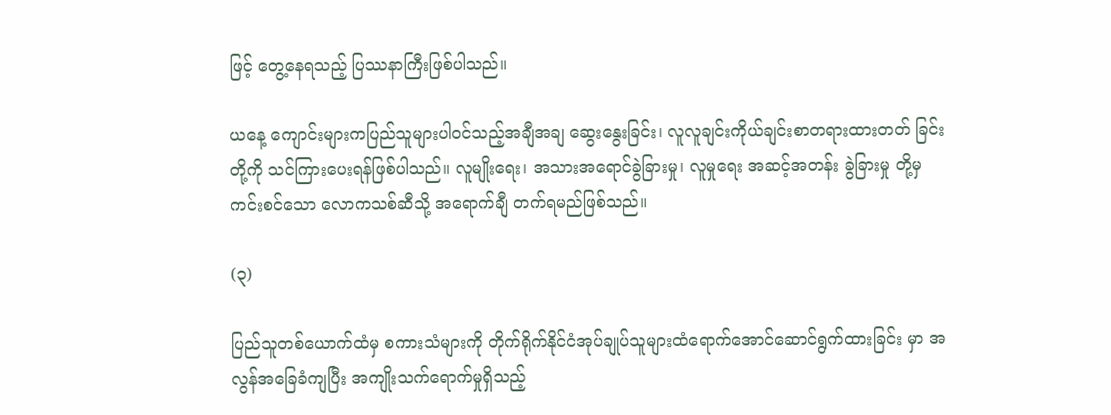ဖြင့် တွေ့နေရသည့် ပြဿနာကြီးဖြစ်ပါသည်။

ယနေ့ ကျောင်းများကပြည်သူများပါဝင်သည့်အချီအချ ဆွေးနွေးခြင်း၊ လူလူချင်းကိုယ်ချင်းစာတရားထားတတ် ခြင်းတို့ကို သင်ကြားပေးရန်ဖြစ်ပါသည်။ လူမျိုးရေး၊ အသားအရောင်ခွဲခြားမှု၊ လူမှုရေး အဆင့်အတန်း ခွဲခြားမှု တို့မှ ကင်းစင်သော လောကသစ်ဆီသို့ အရောက်ချီ တက်ရမည်ဖြစ်သည်။

(၃)

ပြည်သူတစ်ယောက်ထံမှ စကားသံများကို တိုက်ရိုက်နိုင်ငံအုပ်ချုပ်သူများထံရောက်အောင်ဆောင်ရွက်ထားခြင်း မှာ အလွန်အခြေခံကျပြီး အကျိုးသက်ရောက်မှုရှိသည့်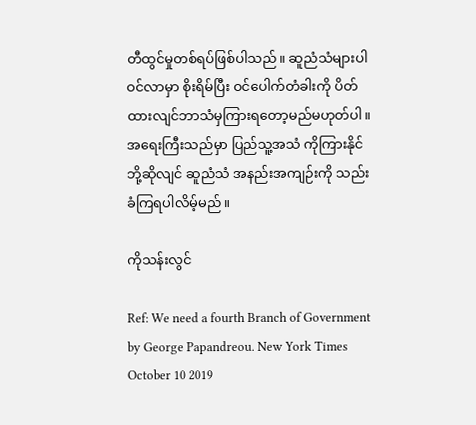တီထွင်မှုတစ်ရပ်ဖြစ်ပါသည်။ ဆူညံသံများပါဝင်လာမှာ စိုးရိမ်ပြီး ဝင်ပေါက်တံခါးကို ပိတ်ထားလျင်ဘာသံမှကြားရတော့မည်မဟုတ်ပါ။ အရေးကြီးသည်မှာ ပြည်သူ့အသံ ကိုကြားနိုင်ဘို့ဆိုလျင် ဆူညံသံ အနည်းအကျဉ်းကို သည်းခံကြရပါလိမ့်မည်။

ကိုသန်းလွင်

Ref: We need a fourth Branch of Government by George Papandreou. New York Times October 10 2019